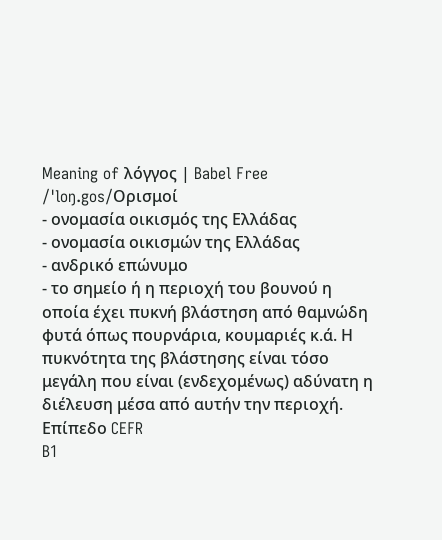Meaning of λόγγος | Babel Free
/ˈloŋ.gos/Ορισμοί
- ονομασία οικισμός της Ελλάδας
- ονομασία οικισμών της Ελλάδας
- ανδρικό επώνυμο
- το σημείο ή η περιοχή του βουνού η οποία έχει πυκνή βλάστηση από θαμνώδη φυτά όπως πουρνάρια, κουμαριές κ.ά. Η πυκνότητα της βλάστησης είναι τόσο μεγάλη που είναι (ενδεχομένως) αδύνατη η διέλευση μέσα από αυτήν την περιοχή.
Επίπεδο CEFR
B1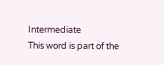Intermediate
This word is part of the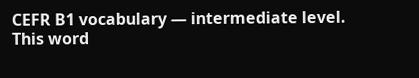CEFR B1 vocabulary — intermediate level.
This word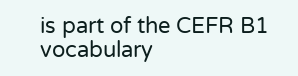is part of the CEFR B1 vocabulary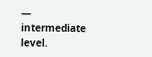— intermediate level.